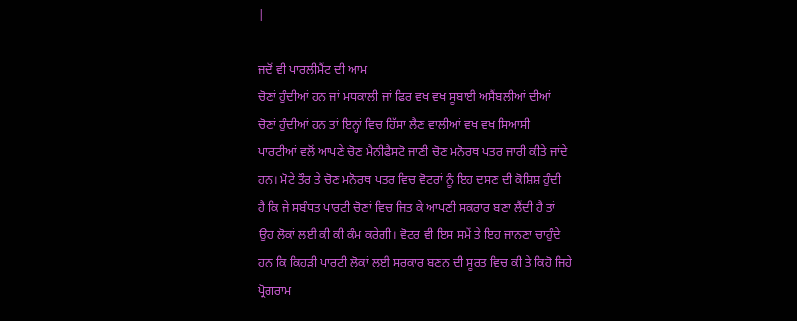|

ਜਦੋਂ ਵੀ ਪਾਰਲੀਮੈਂਟ ਦੀ ਆਮ
ਚੋਣਾਂ ਹੁੰਦੀਆਂ ਹਨ ਜਾਂ ਮਧਕਾਲੀ ਜਾਂ ਫਿਰ ਵਖ ਵਖ ਸੂਬਾਈ ਅਸੈਂਬਲੀਆਂ ਦੀਆਂ
ਚੋਣਾਂ ਹੁੰਦੀਆਂ ਹਨ ਤਾਂ ਇਨ੍ਹਾਂ ਵਿਚ ਹਿੱਸਾ ਲੈਣ ਵਾਲੀਆਂ ਵਖ ਵਖ ਸਿਆਸੀ
ਪਾਰਟੀਆਂ ਵਲੋਂ ਆਪਣੇ ਚੋਣ ਮੈਨੀਫੈਸਟੋ ਜਾਣੀ ਚੋਣ ਮਨੋਰਥ ਪਤਰ ਜਾਰੀ ਕੀਤੇ ਜਾਂਦੇ
ਹਨ। ਮੋਟੇ ਤੌਰ ਤੇ ਚੋਣ ਮਨੋਰਥ ਪਤਰ ਵਿਚ ਵੋਟਰਾਂ ਨੂੰ ਇਹ ਦਸਣ ਦੀ ਕੋਸ਼ਿਸ਼ ਹੁੰਦੀ
ਹੈ ਕਿ ਜੇ ਸਬੰਧਤ ਪਾਰਟੀ ਚੋਣਾਂ ਵਿਚ ਜਿਤ ਕੇ ਆਪਣੀ ਸਕਰਾਰ ਬਣਾ ਲੈਂਦੀ ਹੈ ਤਾਂ
ਉਹ ਲੋਕਾਂ ਲਈ ਕੀ ਕੀ ਕੰਮ ਕਰੇਗੀ। ਵੋਟਰ ਵੀ ਇਸ ਸਮੇਂ ਤੇ ਇਹ ਜਾਨਣਾ ਚਾਹੁੰਦੇ
ਹਨ ਕਿ ਕਿਹੜੀ ਪਾਰਟੀ ਲੋਕਾਂ ਲਈ ਸਰਕਾਰ ਬਣਨ ਦੀ ਸੂਰਤ ਵਿਚ ਕੀ ਤੇ ਕਿਹੋ ਜਿਹੇ
ਪ੍ਰੋਗਰਾਮ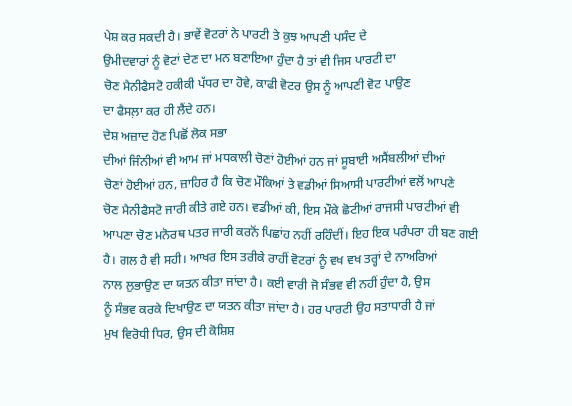ਪੇਸ਼ ਕਰ ਸਕਦੀ ਹੈ। ਭਾਵੇਂ ਵੋਟਰਾਂ ਨੇ ਪਾਰਟੀ ਤੇ ਕੁਝ ਆਪਣੀ ਪਸੰਦ ਦੇ
ਉਮੀਦਵਾਰਾਂ ਨੂੰ ਵੋਟਾਂ ਦੇਣ ਦਾ ਮਨ ਬਣਾਇਆ ਹੁੰਦਾ ਹੈ ਤਾਂ ਵੀ ਜਿਸ ਪਾਰਟੀ ਦਾ
ਚੋਣ ਮੈਨੀਫੈਸਟੋ ਹਕੀਕੀ ਪੱਧਰ ਦਾ ਹੋਵੇ, ਕਾਫੀ ਵੋਟਰ ਉਸ ਨੂੰ ਆਪਣੀ ਵੋਟ ਪਾਉਣ
ਦਾ ਫੈਸਲ਼ਾ ਕਰ ਹੀ ਲੈਂਦੇ ਹਨ।
ਦੇਸ਼ ਅਜ਼ਾਦ ਹੋਣ ਪਿਛੋਂ ਲੋਕ ਸਭਾ
ਦੀਆਂ ਜਿੰਨੀਆਂ ਵੀ ਆਮ ਜਾਂ ਮਧਕਾਲੀ ਚੋਣਾਂ ਹੋਈਆਂ ਹਨ ਜਾਂ ਸੂਬਾਈ ਅਸੈਂਬਲੀਆਂ ਦੀਆਂ
ਚੋਣਾਂ ਹੋਈਆਂ ਹਨ, ਜ਼ਾਹਿਰ ਹੈ ਕਿ ਚੋਣ ਮੌਕਿਆਂ ਤੇ ਵਡੀਆਂ ਸਿਆਸੀ ਪਾਰਟੀਆਂ ਵਲੋਂ ਆਪਣੇ
ਚੋਣ ਮੈਨੀਫੈਸਟੋ ਜਾਰੀ ਕੀਤੇ ਗਏ ਹਨ। ਵਡੀਆਂ ਕੀ, ਇਸ ਮੌਕੇ ਛੋਟੀਆਂ ਰਾਜਸੀ ਪਾਰਟੀਆਂ ਵੀ
ਆਪਣਾ ਚੋਣ ਮਨੋਰਥ ਪਤਰ ਜਾਰੀ ਕਰਨੋਂ ਪਿਛਾਂਹ ਨਹੀਂ ਰਹਿੰਦੀਂ। ਇਹ ਇਕ ਪਰੰਪਰਾ ਹੀ ਬਣ ਗਈ
ਹੈ। ਗਲ ਹੈ ਵੀ ਸਹੀ। ਆਖਰ ਇਸ ਤਰੀਕੇ ਰਾਹੀਂ ਵੋਟਰਾਂ ਨੂੰ ਵਖ ਵਖ ਤਰ੍ਹਾਂ ਦੇ ਨਾਅਰਿਆਂ
ਨਾਲ ਲੁਭਾਉਣ ਦਾ ਯਤਨ ਕੀਤਾ ਜਾਂਦਾ ਹੈ। ਕਈ ਵਾਰੀ ਜੋ ਸੰਭਵ ਵੀ ਨਹੀਂ ਹੁੰਦਾ ਹੈ, ਉਸ
ਨੂੰ ਸੰਭਵ ਕਰਕੇ ਦਿਖਾਉਣ ਦਾ ਯਤਨ ਕੀਤਾ ਜਾਂਦਾ ਹੈ। ਹਰ ਪਾਰਟੀ ਉਹ ਸਤਾਧਾਰੀ ਹੈ ਜਾਂ
ਮੁਖ ਵਿਰੋਧੀ ਧਿਰ, ਉਸ ਦੀ ਕੋਸ਼ਿਸ਼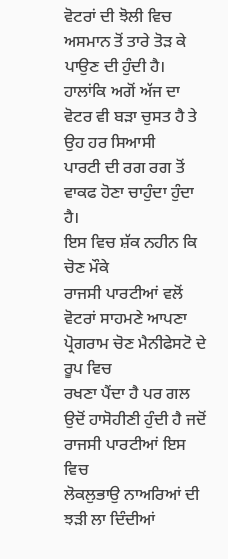ਵੋਟਰਾਂ ਦੀ ਝੋਲੀ ਵਿਚ ਅਸਮਾਨ ਤੋਂ ਤਾਰੇ ਤੋੜ ਕੇ
ਪਾਉਣ ਦੀ ਹੁੰਦੀ ਹੈ। ਹਾਲਾਂਕਿ ਅਗੋਂ ਅੱਜ ਦਾ ਵੋਟਰ ਵੀ ਬੜਾ ਚੁਸਤ ਹੈ ਤੇ ਉਹ ਹਰ ਸਿਆਸੀ
ਪਾਰਟੀ ਦੀ ਰਗ ਰਗ ਤੋਂ ਵਾਕਫ ਹੋਣਾ ਚਾਹੁੰਦਾ ਹੁੰਦਾ ਹੈ।
ਇਸ ਵਿਚ ਸ਼ੱਕ ਨਹੀਨ ਕਿ ਚੋਣ ਮੌਕੇ
ਰਾਜਸੀ ਪਾਰਟੀਆਂ ਵਲੋਂ ਵੋਟਰਾਂ ਸਾਹਮਣੇ ਆਪਣਾ ਪ੍ਰੋਗਰਾਮ ਚੋਣ ਮੈਨੀਫੇਸਟੋ ਦੇ ਰੂਪ ਵਿਚ
ਰਖਣਾ ਪੈਂਦਾ ਹੈ ਪਰ ਗਲ ਉਦੋਂ ਹਾਸੋਹੀਣੀ ਹੁੰਦੀ ਹੈ ਜਦੋਂ ਰਾਜਸੀ ਪਾਰਟੀਆਂ ਇਸ ਵਿਚ
ਲੋਕਲੁਭਾਉ ਨਾਅਰਿਆਂ ਦੀ ਝੜੀ ਲਾ ਦਿੰਦੀਆਂ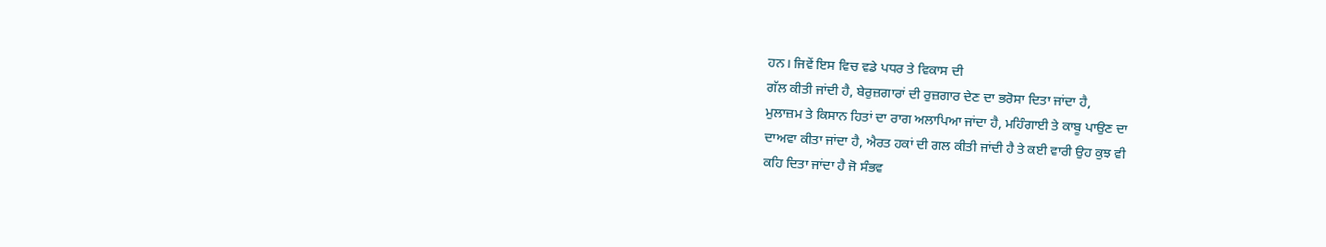ਹਨ। ਜਿਵੇਂ ਇਸ ਵਿਚ ਵਡੇ ਪਧਰ ਤੇ ਵਿਕਾਸ ਦੀ
ਗੱਲ ਕੀਤੀ ਜਾਂਦੀ ਹੈ, ਬੇਰੁਜ਼ਗਾਰਾਂ ਦੀ ਰੁਜ਼ਗਾਰ ਦੇਣ ਦਾ ਭਰੋਸਾ ਦਿਤਾ ਜਾਂਦਾ ਹੈ,
ਮੁਲਾਜ਼ਮ ਤੇ ਕਿਸਾਨ ਹਿਤਾਂ ਦਾ ਰਾਗ ਅਲਾਪਿਆ ਜਾਂਦਾ ਹੈ, ਮਹਿੰਗਾਈ ਤੇ ਕਾਬੂ ਪਾਉਣ ਦਾ
ਦਾਅਵਾ ਕੀਤਾ ਜਾਂਦਾ ਹੈ, ਐਰਤ ਹਕਾਂ ਦੀ ਗਲ ਕੀਤੀ ਜਾਂਦੀ ਹੈ ਤੇ ਕਈ ਵਾਰੀ ਉਹ ਕੁਝ ਵੀ
ਕਹਿ ਦਿਤਾ ਜਾਂਦਾ ਹੈ ਜੋ ਸੰਭਵ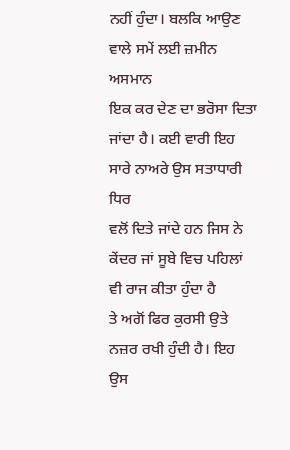ਨਹੀਂ ਹੁੰਦਾ। ਬਲਕਿ ਆਉਣ ਵਾਲੇ ਸਮੇਂ ਲਈ ਜ਼ਮੀਨ ਅਸਮਾਨ
ਇਕ ਕਰ ਦੇਣ ਦਾ ਭਰੋਸਾ ਦਿਤਾ ਜਾਂਦਾ ਹੈ। ਕਈ ਵਾਰੀ ਇਹ ਸਾਰੇ ਨਾਅਰੇ ਉਸ ਸਤਾਧਾਰੀ ਧਿਰ
ਵਲੋਂ ਦਿਤੇ ਜਾਂਦੇ ਹਨ ਜਿਸ ਨੇ ਕੇਂਦਰ ਜਾਂ ਸੂਬੇ ਵਿਚ ਪਹਿਲਾਂ ਵੀ ਰਾਜ ਕੀਤਾ ਹੁੰਦਾ ਹੈ
ਤੇ ਅਗੋਂ ਫਿਰ ਕੁਰਸੀ ਉਤੇ ਨਜ਼ਰ ਰਖੀ ਹੁੰਦੀ ਹੈ। ਇਹ ਉਸ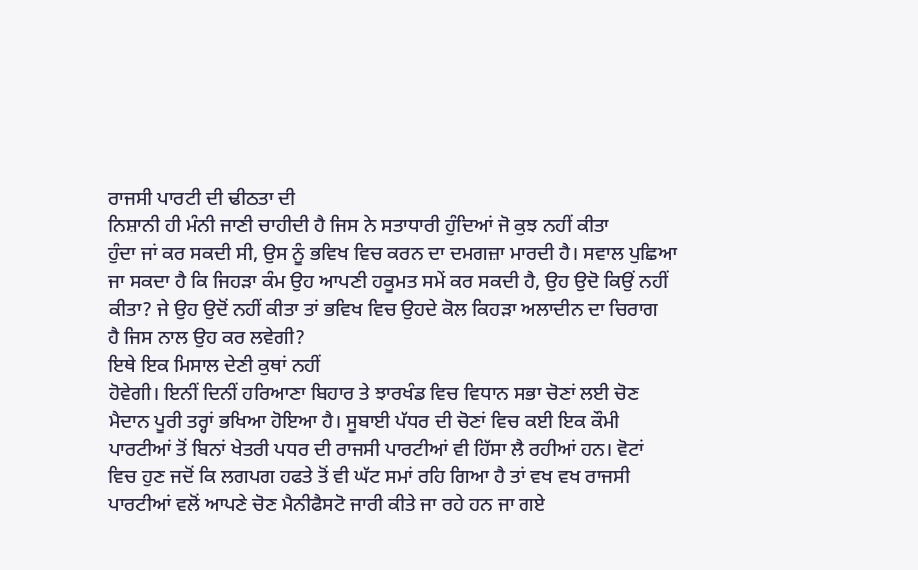ਰਾਜਸੀ ਪਾਰਟੀ ਦੀ ਢੀਠਤਾ ਦੀ
ਨਿਸ਼ਾਨੀ ਹੀ ਮੰਨੀ ਜਾਣੀ ਚਾਹੀਦੀ ਹੈ ਜਿਸ ਨੇ ਸਤਾਧਾਰੀ ਹੁੰਦਿਆਂ ਜੋ ਕੁਝ ਨਹੀਂ ਕੀਤਾ
ਹੁੰਦਾ ਜਾਂ ਕਰ ਸਕਦੀ ਸੀ, ਉਸ ਨੂੰ ਭਵਿਖ ਵਿਚ ਕਰਨ ਦਾ ਦਮਗਜ਼ਾ ਮਾਰਦੀ ਹੈ। ਸਵਾਲ ਪੁਛਿਆ
ਜਾ ਸਕਦਾ ਹੈ ਕਿ ਜਿਹੜਾ ਕੰਮ ਉਹ ਆਪਣੀ ਹਕੂਮਤ ਸਮੇਂ ਕਰ ਸਕਦੀ ਹੈ, ਉਹ ਉਦੋ ਕਿਉਂ ਨਹੀਂ
ਕੀਤਾ? ਜੇ ਉਹ ਉਦੋਂ ਨਹੀਂ ਕੀਤਾ ਤਾਂ ਭਵਿਖ ਵਿਚ ਉਹਦੇ ਕੋਲ ਕਿਹੜਾ ਅਲਾਦੀਨ ਦਾ ਚਿਰਾਗ
ਹੈ ਜਿਸ ਨਾਲ ਉਹ ਕਰ ਲਵੇਗੀ?
ਇਥੇ ਇਕ ਮਿਸਾਲ ਦੇਣੀ ਕੁਥਾਂ ਨਹੀਂ
ਹੋਵੇਗੀ। ਇਨੀਂ ਦਿਨੀਂ ਹਰਿਆਣਾ ਬਿਹਾਰ ਤੇ ਝਾਰਖੰਡ ਵਿਚ ਵਿਧਾਨ ਸਭਾ ਚੋਣਾਂ ਲਈ ਚੋਣ
ਮੈਦਾਨ ਪੂਰੀ ਤਰ੍ਹਾਂ ਭਖਿਆ ਹੋਇਆ ਹੈ। ਸੂਬਾਈ ਪੱਧਰ ਦੀ ਚੋਣਾਂ ਵਿਚ ਕਈ ਇਕ ਕੌਮੀ
ਪਾਰਟੀਆਂ ਤੋਂ ਬਿਨਾਂ ਖੇਤਰੀ ਪਧਰ ਦੀ ਰਾਜਸੀ ਪਾਰਟੀਆਂ ਵੀ ਹਿੱਸਾ ਲੈ ਰਹੀਆਂ ਹਨ। ਵੋਟਾਂ
ਵਿਚ ਹੁਣ ਜਦੋਂ ਕਿ ਲਗਪਗ ਹਫਤੇ ਤੋਂ ਵੀ ਘੱਟ ਸਮਾਂ ਰਹਿ ਗਿਆ ਹੈ ਤਾਂ ਵਖ ਵਖ ਰਾਜਸੀ
ਪਾਰਟੀਆਂ ਵਲੋਂ ਆਪਣੇ ਚੋਣ ਮੈਨੀਫੈਸਟੋ ਜਾਰੀ ਕੀਤੇ ਜਾ ਰਹੇ ਹਨ ਜਾ ਗਏ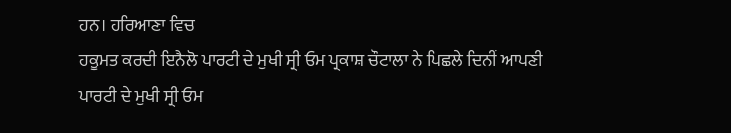ਹਨ। ਹਰਿਆਣਾ ਵਿਚ
ਹਕੂਮਤ ਕਰਦੀ ਇਨੈਲੋ ਪਾਰਟੀ ਦੇ ਮੁਖੀ ਸ੍ਰੀ ਓਮ ਪ੍ਰਕਾਸ਼ ਚੌਟਾਲਾ ਨੇ ਪਿਛਲੇ ਦਿਨੀਂ ਆਪਣੀ
ਪਾਰਟੀ ਦੇ ਮੁਖੀ ਸ੍ਰੀ ਓਮ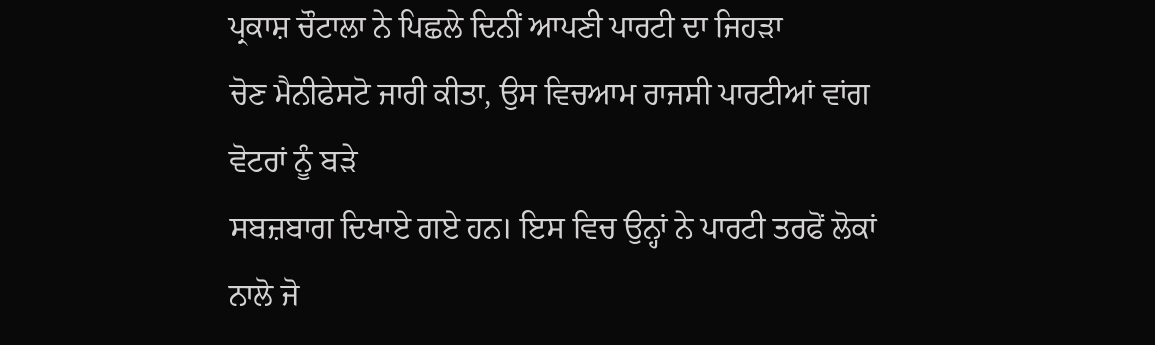ਪ੍ਰਕਾਸ਼ ਚੌਟਾਲਾ ਨੇ ਪਿਛਲੇ ਦਿਨੀਂ ਆਪਣੀ ਪਾਰਟੀ ਦਾ ਜਿਹੜਾ
ਚੋਣ ਮੈਨੀਫੇਸਟੋ ਜਾਰੀ ਕੀਤਾ, ਉਸ ਵਿਚਆਮ ਰਾਜਸੀ ਪਾਰਟੀਆਂ ਵਾਂਗ ਵੋਟਰਾਂ ਨੂੰ ਬੜੇ
ਸਬਜ਼ਬਾਗ ਦਿਖਾਏ ਗਏ ਹਨ। ਇਸ ਵਿਚ ਉਨ੍ਹਾਂ ਨੇ ਪਾਰਟੀ ਤਰਫੋਂ ਲੋਕਾਂ ਨਾਲੋ ਜੋ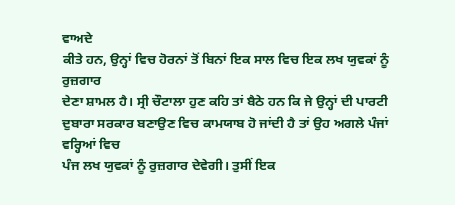ਵਾਅਦੇ
ਕੀਤੇ ਹਨ, ਉਨ੍ਹਾਂ ਵਿਚ ਹੋਰਨਾਂ ਤੋਂ ਬਿਨਾਂ ਇਕ ਸਾਲ ਵਿਚ ਇਕ ਲਖ ਯੁਵਕਾਂ ਨੂੰ ਰੁਜ਼ਗਾਰ
ਦੇਣਾ ਸ਼ਾਮਲ ਹੈ। ਸ੍ਰੀ ਚੌਟਾਲਾ ਹੁਣ ਕਹਿ ਤਾਂ ਬੈਠੇ ਹਨ ਕਿ ਜੇ ਉਨ੍ਹਾਂ ਦੀ ਪਾਰਟੀ
ਦੁਬਾਰਾ ਸਰਕਾਰ ਬਣਾਉਣ ਵਿਚ ਕਾਮਯਾਬ ਹੋ ਜਾਂਦੀ ਹੈ ਤਾਂ ਉਹ ਅਗਲੇ ਪੰਜਾਂ ਵਰ੍ਹਿਆਂ ਵਿਚ
ਪੰਜ ਲਖ ਯੁਵਕਾਂ ਨੂੰ ਰੁਜ਼ਗਾਰ ਦੇਵੇਗੀ। ਤੁਸੀਂ ਇਕ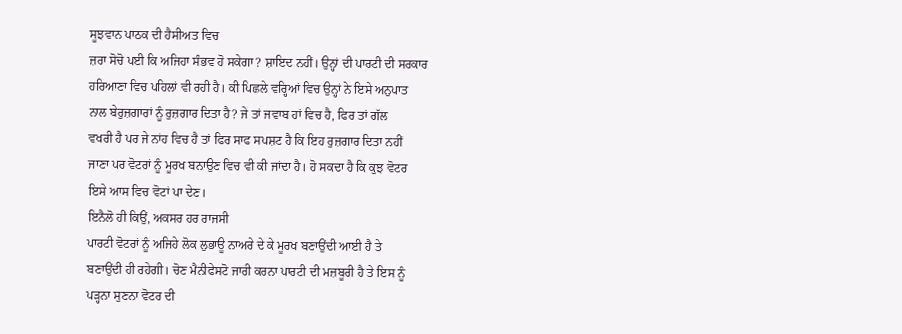ਸੂਝਵਾਨ ਪਾਠਕ ਦੀ ਹੈਸੀਅਤ ਵਿਚ
ਜ਼ਰਾ ਸੋਚੋ ਪਈ ਕਿ ਅਜਿਹਾ ਸੰਭਵ ਹੋ ਸਕੇਗਾ? ਸ਼ਾਇਦ ਨਹੀਂ। ਉਨ੍ਹਾਂ ਦੀ ਪਾਰਟੀ ਦੀ ਸਰਕਾਰ
ਹਰਿਆਣਾ ਵਿਚ ਪਹਿਲਾਂ ਵੀ ਰਹੀ ਹੈ। ਕੀ ਪਿਛਲੇ ਵਰ੍ਹਿਆਂ ਵਿਚ ਉਨ੍ਹਾਂ ਨੇ ਇਸੇ ਅਨੁਪਾਤ
ਨਾਲ ਬੇਰੁਜ਼ਗਾਰਾਂ ਨੂੰ ਰੁਜ਼ਗਾਰ ਦਿਤਾ ਹੈ? ਜੇ ਤਾਂ ਜਵਾਬ ਹਾਂ ਵਿਚ ਹੈ, ਫਿਰ ਤਾਂ ਗੱਲ
ਵਖਰੀ ਹੈ ਪਰ ਜੇ ਨਾਂਹ ਵਿਚ ਹੈ ਤਾਂ ਫਿਰ ਸਾਫ ਸਪਸ਼ਟ ਹੈ ਕਿ ਇਹ ਰੁਜ਼ਗਾਰ ਦਿਤਾ ਨਹੀਂ
ਜਾਣਾ ਪਰ ਵੋਟਰਾਂ ਨੂੰ ਮੂਰਖ ਬਨਾਉਣ ਵਿਚ ਵੀ ਕੀ ਜਾਂਦਾ ਹੈ। ਹੋ ਸਕਦਾ ਹੈ ਕਿ ਕੁਝ ਵੋਟਰ
ਇਸੇ ਆਸ ਵਿਚ ਵੋਟਾਂ ਪਾ ਦੇਣ।
ਇਨੈਲੋ ਹੀ ਕਿਉਂ, ਅਕਸਰ ਹਰ ਰਾਜਸੀ
ਪਾਰਟੀ ਵੋਟਰਾਂ ਨੂੰ ਅਜਿਹੇ ਲੋਕ ਲੁਭਾਊ ਨਾਅਰੇ ਦੇ ਕੇ ਮੂਰਖ ਬਣਾਉਂਦੀ ਆਈ ਹੈ ਤੇ
ਬਣਾਉਂਦੀ ਹੀ ਰਹੇਗੀ। ਚੋਣ ਮੈਨੀਫੇਸਟੋ ਜਾਰੀ ਕਰਨਾ ਪਾਰਟੀ ਦੀ ਮਜ਼ਬੂਰੀ ਹੈ ਤੇ ਇਸ ਨੂੰ
ਪੜ੍ਹਨਾ ਸੁਣਨਾ ਵੋਟਰ ਦੀ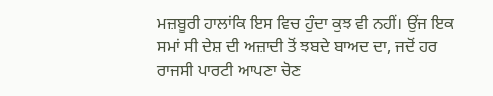ਮਜ਼ਬੂਰੀ ਹਾਲਾਂਕਿ ਇਸ ਵਿਚ ਹੁੰਦਾ ਕੁਝ ਵੀ ਨਹੀਂ। ਉਂਜ ਇਕ
ਸਮਾਂ ਸੀ ਦੇਸ਼ ਦੀ ਅਜ਼ਾਦੀ ਤੋਂ ਝਬਦੇ ਬਾਅਦ ਦਾ, ਜਦੋਂ ਹਰ ਰਾਜਸੀ ਪਾਰਟੀ ਆਪਣਾ ਚੋਣ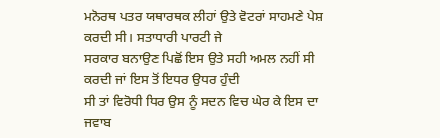ਮਨੋਰਥ ਪਤਰ ਯਥਾਰਥਕ ਲੀਹਾਂ ਉਤੇ ਵੋਟਰਾਂ ਸਾਹਮਣੇ ਪੇਸ਼ ਕਰਦੀ ਸੀ। ਸਤਾਧਾਰੀ ਪਾਰਟੀ ਜੇ
ਸਰਕਾਰ ਬਨਾਉਣ ਪਿਛੋਂ ਇਸ ਉਤੇ ਸਹੀ ਅਮਲ ਨਹੀਂ ਸੀ ਕਰਦੀ ਜਾਂ ਇਸ ਤੋਂ ਇਧਰ ਉਧਰ ਹੁੰਦੀ
ਸੀ ਤਾਂ ਵਿਰੋਧੀ ਧਿਰ ਉਸ ਨੂੰ ਸਦਨ ਵਿਚ ਘੇਰ ਕੇ ਇਸ ਦਾ ਜਵਾਬ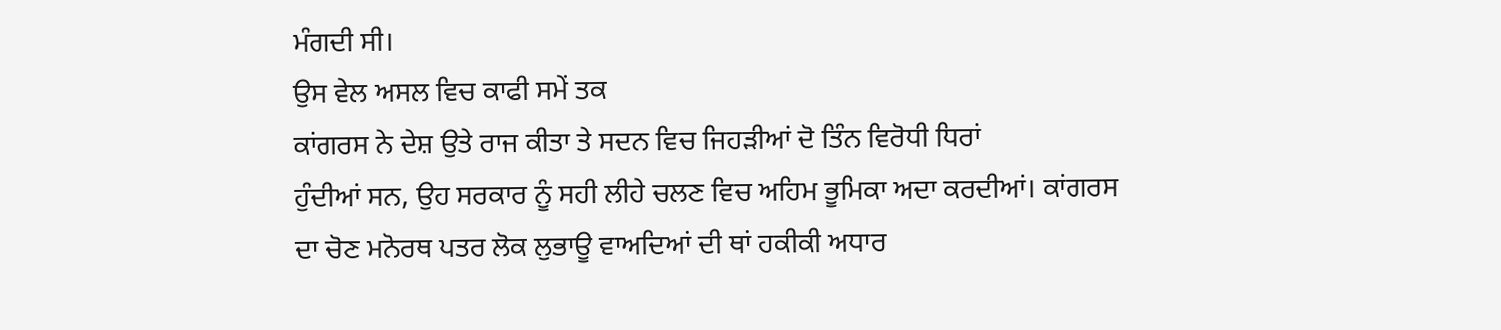ਮੰਗਦੀ ਸੀ।
ਉਸ ਵੇਲ ਅਸਲ ਵਿਚ ਕਾਫੀ ਸਮੇਂ ਤਕ
ਕਾਂਗਰਸ ਨੇ ਦੇਸ਼ ਉਤੇ ਰਾਜ ਕੀਤਾ ਤੇ ਸਦਨ ਵਿਚ ਜਿਹੜੀਆਂ ਦੋ ਤਿੰਨ ਵਿਰੋਧੀ ਧਿਰਾਂ
ਹੁੰਦੀਆਂ ਸਨ, ਉਹ ਸਰਕਾਰ ਨੂੰ ਸਹੀ ਲੀਹੇ ਚਲਣ ਵਿਚ ਅਹਿਮ ਭੂਮਿਕਾ ਅਦਾ ਕਰਦੀਆਂ। ਕਾਂਗਰਸ
ਦਾ ਚੋਣ ਮਨੋਰਥ ਪਤਰ ਲੋਕ ਲੁਭਾਊ ਵਾਅਦਿਆਂ ਦੀ ਥਾਂ ਹਕੀਕੀ ਅਧਾਰ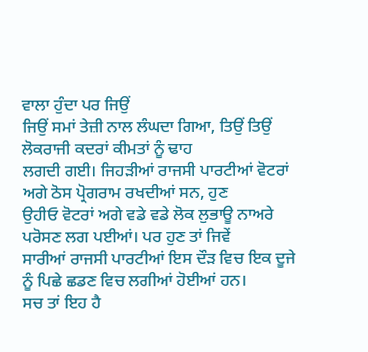ਵਾਲਾ ਹੁੰਦਾ ਪਰ ਜਿਉਂ
ਜਿਉਂ ਸਮਾਂ ਤੇਜ਼ੀ ਨਾਲ ਲੰਘਦਾ ਗਿਆ, ਤਿਉਂ ਤਿਉਂ ਲੋਕਰਾਜੀ ਕਦਰਾਂ ਕੀਮਤਾਂ ਨੂੰ ਢਾਹ
ਲਗਦੀ ਗਈ। ਜਿਹੜੀਆਂ ਰਾਜਸੀ ਪਾਰਟੀਆਂ ਵੋਟਰਾਂ ਅਗੇ ਠੋਸ ਪ੍ਰੋਗਰਾਮ ਰਖਦੀਆਂ ਸਨ, ਹੁਣ
ਉਹੀਓ ਵੋਟਰਾਂ ਅਗੇ ਵਡੇ ਵਡੇ ਲੋਕ ਲੁਭਾਊ ਨਾਅਰੇ ਪਰੋਸਣ ਲਗ ਪਈਆਂ। ਪਰ ਹੁਣ ਤਾਂ ਜਿਵੇਂ
ਸਾਰੀਆਂ ਰਾਜਸੀ ਪਾਰਟੀਆਂ ਇਸ ਦੌੜ ਵਿਚ ਇਕ ਦੂਜੇ ਨੂੰ ਪਿਛੇ ਛਡਣ ਵਿਚ ਲਗੀਆਂ ਹੋਈਆਂ ਹਨ।
ਸਚ ਤਾਂ ਇਹ ਹੈ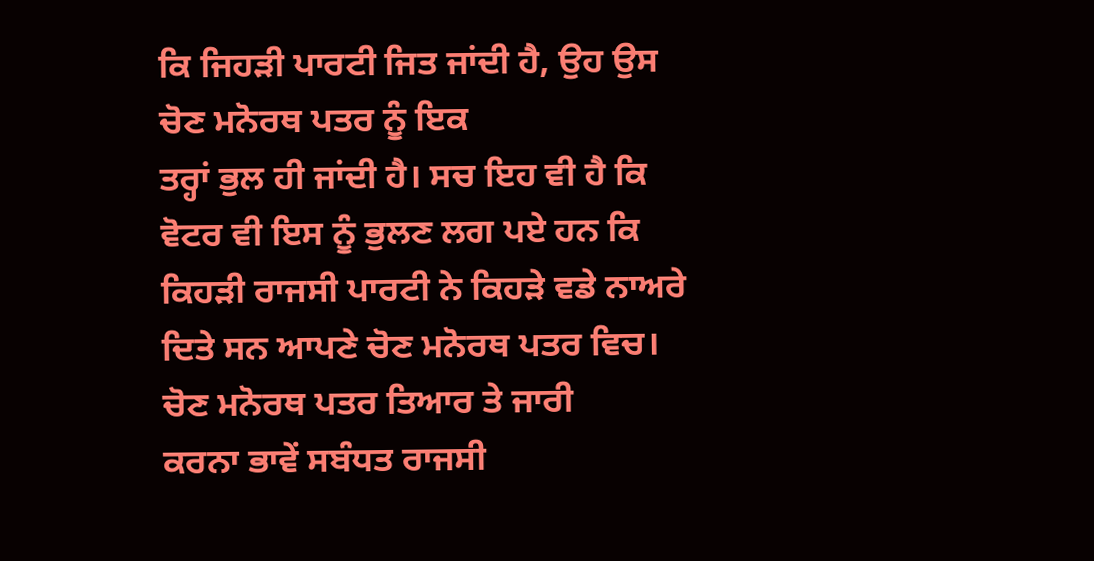ਕਿ ਜਿਹੜੀ ਪਾਰਟੀ ਜਿਤ ਜਾਂਦੀ ਹੈ, ਉਹ ਉਸ ਚੋਣ ਮਨੋਰਥ ਪਤਰ ਨੂੰ ਇਕ
ਤਰ੍ਹਾਂ ਭੁਲ ਹੀ ਜਾਂਦੀ ਹੈ। ਸਚ ਇਹ ਵੀ ਹੈ ਕਿ ਵੋਟਰ ਵੀ ਇਸ ਨੂੰ ਭੁਲਣ ਲਗ ਪਏ ਹਨ ਕਿ
ਕਿਹੜੀ ਰਾਜਸੀ ਪਾਰਟੀ ਨੇ ਕਿਹੜੇ ਵਡੇ ਨਾਅਰੇ ਦਿਤੇ ਸਨ ਆਪਣੇ ਚੋਣ ਮਨੋਰਥ ਪਤਰ ਵਿਚ।
ਚੋਣ ਮਨੋਰਥ ਪਤਰ ਤਿਆਰ ਤੇ ਜਾਰੀ
ਕਰਨਾ ਭਾਵੇਂ ਸਬੰਧਤ ਰਾਜਸੀ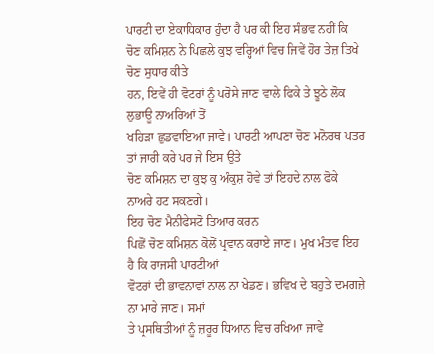ਪਾਰਟੀ ਦਾ ਏਕਾਧਿਕਾਰ ਹੁੰਦਾ ਹੈ ਪਰ ਕੀ ਇਹ ਸੰਭਵ ਨਹੀਂ ਕਿ
ਚੋਣ ਕਮਿਸ਼ਨ ਨੇ ਪਿਛਲੇ ਕੁਝ ਵਰ੍ਹਿਆਂ ਵਿਚ ਜਿਵੇਂ ਹੋਰ ਤੇਜ਼ ਤਿਖੇ ਚੋਣ ਸੁਧਾਰ ਕੀਤੇ
ਹਨ, ਇਵੇਂ ਹੀ ਵੋਟਰਾਂ ਨੂੰ ਪਰੋਸੇ ਜਾਣ ਵਾਲੇ ਫਿਕੇ ਤੇ ਝੂਠੇ ਲੋਕ ਲੁਭਾਊ ਨਾਅਰਿਆਂ ਤੋਂ
ਖਹਿੜਾ ਛੁਡਵਾਇਆ ਜਾਵੇ। ਪਾਰਟੀ ਆਪਣਾ ਚੋਣ ਮਨੋਰਥ ਪਤਰ ਤਾਂ ਜਾਰੀ ਕਰੇ ਪਰ ਜੇ ਇਸ ਉਤੇ
ਚੋਣ ਕਮਿਸ਼ਨ ਦਾ ਕੁਝ ਕੁ ਅੰਕੁਸ਼ ਹੋਵੇ ਤਾਂ ਇਹਦੇ ਨਾਲ ਫੋਕੇ ਨਾਅਰੇ ਹਟ ਸਕਣਗੇ।
ਇਹ ਚੋਣ ਮੈਨੀਫੇਸਟੋ ਤਿਆਰ ਕਰਨ
ਪਿਛੋਂ ਚੋਣ ਕਮਿਸ਼ਨ ਕੋਲੋਂ ਪ੍ਰਵਾਨ ਕਰਾਏ ਜਾਣ। ਮੁਖ ਮੰਤਵ ਇਹ ਹੈ ਕਿ ਰਾਜਸੀ ਪਾਰਟੀਆਂ
ਵੋਟਰਾਂ ਦੀ ਭਾਵਨਾਵਾਂ ਨਾਲ ਨਾ ਖੇਡਣ। ਭਵਿਖ ਦੇ ਬਹੁਤੇ ਦਮਗਜ਼ੇ ਨਾ ਮਾਰੇ ਜਾਣ। ਸਮਾਂ
ਤੇ ਪ੍ਰਸਥਿਤੀਆਂ ਨੂੰ ਜ਼ਰੂਰ ਧਿਆਨ ਵਿਚ ਰਖਿਆ ਜਾਵੇ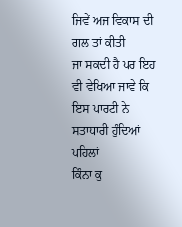ਜਿਵੇਂ ਅਜ ਵਿਕਾਸ ਦੀ ਗਲ ਤਾਂ ਕੀਤੀ
ਜਾ ਸਕਦੀ ਹੈ ਪਰ ਇਹ ਵੀ ਵੇਖਿਆ ਜਾਵੇ ਕਿ ਇਸ ਪਾਰਟੀ ਨੇ ਸਤਾਧਾਰੀ ਹੁੰਦਿਆਂ ਪਹਿਲਾਂ
ਕਿੰਨਾ ਕੁ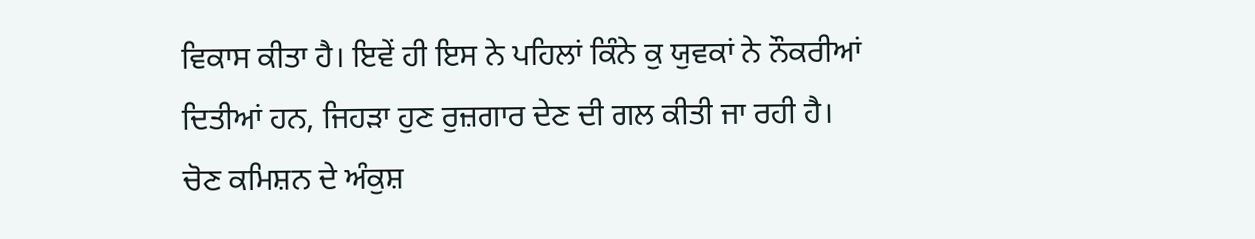ਵਿਕਾਸ ਕੀਤਾ ਹੈ। ਇਵੇਂ ਹੀ ਇਸ ਨੇ ਪਹਿਲਾਂ ਕਿੰਨੇ ਕੁ ਯੁਵਕਾਂ ਨੇ ਨੌਕਰੀਆਂ
ਦਿਤੀਆਂ ਹਨ, ਜਿਹੜਾ ਹੁਣ ਰੁਜ਼ਗਾਰ ਦੇਣ ਦੀ ਗਲ ਕੀਤੀ ਜਾ ਰਹੀ ਹੈ।
ਚੋਣ ਕਮਿਸ਼ਨ ਦੇ ਅੰਕੁਸ਼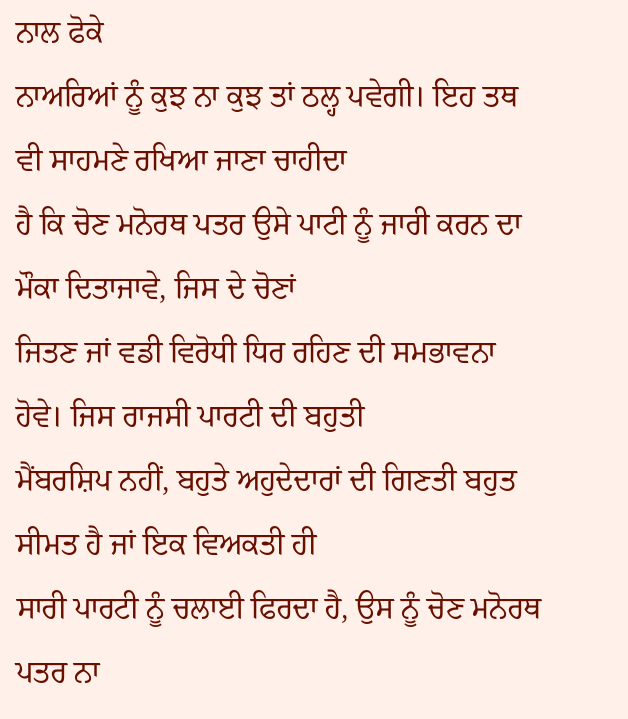ਨਾਲ ਫੋਕੇ
ਨਾਅਰਿਆਂ ਨੂੰ ਕੁਝ ਨਾ ਕੁਝ ਤਾਂ ਠਲ੍ਹ ਪਵੇਗੀ। ਇਹ ਤਥ ਵੀ ਸਾਹਮਣੇ ਰਖਿਆ ਜਾਣਾ ਚਾਹੀਦਾ
ਹੈ ਕਿ ਚੋਣ ਮਨੋਰਥ ਪਤਰ ਉਸੇ ਪਾਟੀ ਨੂੰ ਜਾਰੀ ਕਰਨ ਦਾ ਮੌਕਾ ਦਿਤਾਜਾਵੇ, ਜਿਸ ਦੇ ਚੋਣਾਂ
ਜਿਤਣ ਜਾਂ ਵਡੀ ਵਿਰੋਧੀ ਧਿਰ ਰਹਿਣ ਦੀ ਸਮਭਾਵਨਾ ਹੋਵੇ। ਜਿਸ ਰਾਜਸੀ ਪਾਰਟੀ ਦੀ ਬਹੁਤੀ
ਮੈਂਬਰਸ਼ਿਪ ਨਹੀਂ, ਬਹੁਤੇ ਅਹੁਦੇਦਾਰਾਂ ਦੀ ਗਿਣਤੀ ਬਹੁਤ ਸੀਮਤ ਹੈ ਜਾਂ ਇਕ ਵਿਅਕਤੀ ਹੀ
ਸਾਰੀ ਪਾਰਟੀ ਨੂੰ ਚਲਾਈ ਫਿਰਦਾ ਹੈ, ਉਸ ਨੂੰ ਚੋਣ ਮਨੋਰਥ ਪਤਰ ਨਾ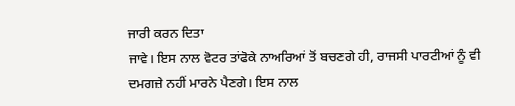ਜਾਰੀ ਕਰਨ ਦਿਤਾ
ਜਾਵੇ। ਇਸ ਨਾਲ ਵੋਟਰ ਤਾਂਫੋਕੇ ਨਾਅਰਿਆਂ ਤੋਂ ਬਚਣਗੇ ਹੀ, ਰਾਜਸੀ ਪਾਰਟੀਆਂ ਨੂੰ ਵੀ
ਦਮਗਜ਼ੇ ਨਹੀਂ ਮਾਰਨੇ ਪੈਣਗੇ। ਇਸ ਨਾਲ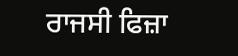ਰਾਜਸੀ ਫਿਜ਼ਾ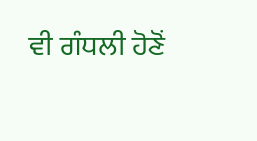ਵੀ ਗੰਧਲੀ ਹੋਣੋਂ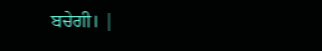ਬਚੇਗੀ। |